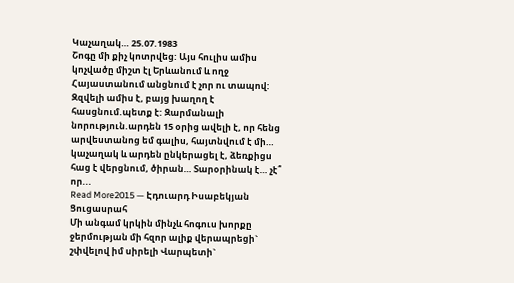Կաչաղակ… 25.07.1983
Շոգը մի քիչ կոտրվեց: Այս հուլիս ամիս կոչվածը միշտ էլ Երևանում և ողջ Հայաստանում անցնում է չոր ու տապով: Զզվելի ամիս է, բայց խաղող է հասցնում.պետք է: Զարմանալի նորություն.արդեն 15 օրից ավելի է, որ հենց արվեստանոց եմ գալիս, հայտնվում է մի… կաչաղակ և արդեն ընկերացել է, ձեռքիցս հաց է վերցնում, ծիրան… Տարօրինակ է… չէ՞ որ...
Read More2015 — Էդուարդ Իսաբեկյան Ցուցասրահ
Մի անգամ կրկին մինչև հոգուս խորքը ջերմության մի հզոր ալիք վերապրեցի` շփվելով իմ սիրելի Վարպետի`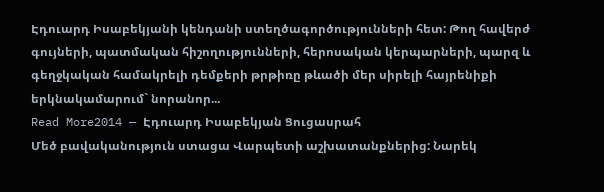Էդուարդ Իսաբեկյանի կենդանի ստեղծագործությունների հետ: Թող հավերժ գույների, պատմական հիշողությունների, հերոսական կերպարների, պարզ և գեղջկական համակրելի դեմքերի թրթիռը թևածի մեր սիրելի հայրենիքի երկնակամարում` նորանոր...
Read More2014 — Էդուարդ Իսաբեկյան Ցուցասրահ
Մեծ բավականություն ստացա Վարպետի աշխատանքներից: Նարեկ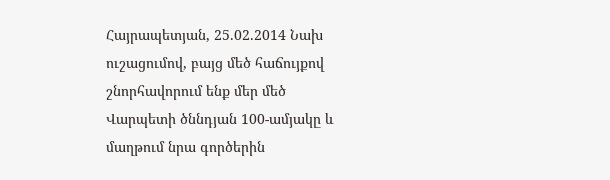Հայրապետյան, 25.02.2014 Նախ ուշացումով, բայց մեծ հաճույքով շնորհավորում ենք մեր մեծ Վարպետի ծննդյան 100-ամյակը և մաղթում նրա գործերին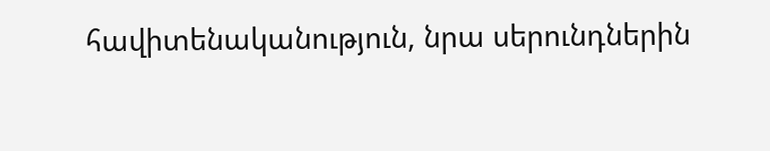հավիտենականություն, նրա սերունդներին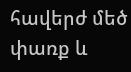հավերժ մեծ փառք և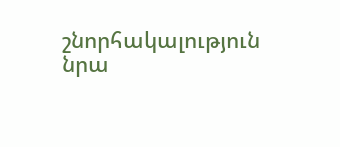շնորհակալություն նրա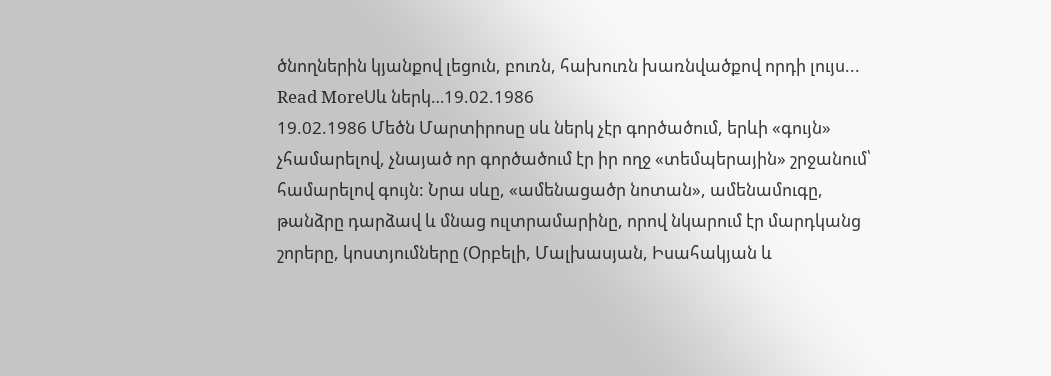ծնողներին կյանքով լեցուն, բուռն, հախուռն խառնվածքով որդի լույս...
Read MoreՍև ներկ…19.02.1986
19.02.1986 Մեծն Մարտիրոսը սև ներկ չէր գործածում, երևի «գույն» չհամարելով, չնայած որ գործածում էր իր ողջ «տեմպերային» շրջանում՝ համարելով գույն: Նրա սևը, «ամենացածր նոտան», ամենամուգը, թանձրը դարձավ և մնաց ուլտրամարինը, որով նկարում էր մարդկանց շորերը, կոստյումները (Օրբելի, Մալխասյան, Իսահակյան և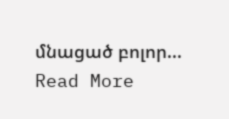մնացած բոլոր...
Read More